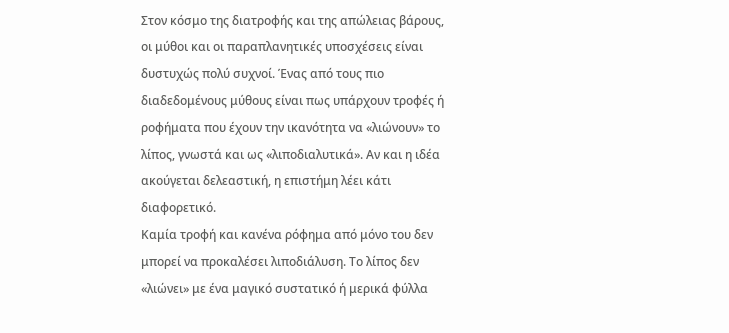Στον κόσμο της διατροφής και της απώλειας βάρους, οι μύθοι και οι παραπλανητικές υποσχέσεις είναι δυστυχώς πολύ συχνοί. Ένας από τους πιο διαδεδομένους μύθους είναι πως υπάρχουν τροφές ή ροφήματα που έχουν την ικανότητα να «λιώνουν» το λίπος, γνωστά και ως «λιποδιαλυτικά». Αν και η ιδέα ακούγεται δελεαστική, η επιστήμη λέει κάτι διαφορετικό.
Καμία τροφή και κανένα ρόφημα από μόνο του δεν μπορεί να προκαλέσει λιποδιάλυση. Το λίπος δεν «λιώνει» με ένα μαγικό συστατικό ή μερικά φύλλα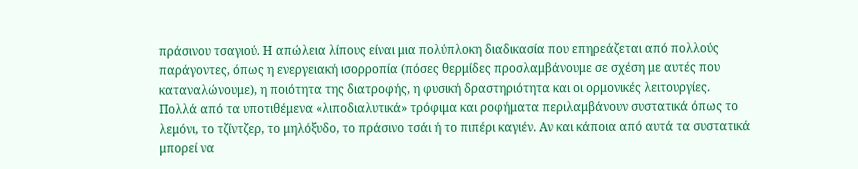πράσινου τσαγιού. Η απώλεια λίπους είναι μια πολύπλοκη διαδικασία που επηρεάζεται από πολλούς παράγοντες, όπως η ενεργειακή ισορροπία (πόσες θερμίδες προσλαμβάνουμε σε σχέση με αυτές που καταναλώνουμε), η ποιότητα της διατροφής, η φυσική δραστηριότητα και οι ορμονικές λειτουργίες.
Πολλά από τα υποτιθέμενα «λιποδιαλυτικά» τρόφιμα και ροφήματα περιλαμβάνουν συστατικά όπως το λεμόνι, το τζίντζερ, το μηλόξυδο, το πράσινο τσάι ή το πιπέρι καγιέν. Αν και κάποια από αυτά τα συστατικά μπορεί να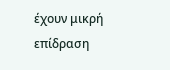έχουν μικρή επίδραση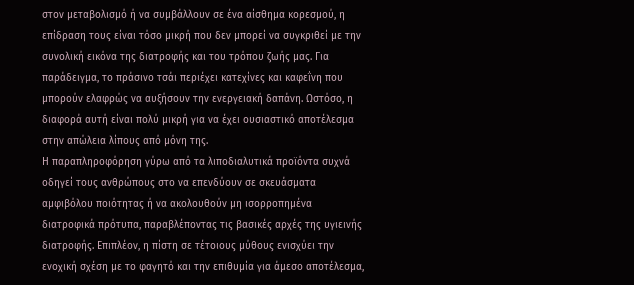στον μεταβολισμό ή να συμβάλλουν σε ένα αίσθημα κορεσμού, η επίδραση τους είναι τόσο μικρή που δεν μπορεί να συγκριθεί με την συνολική εικόνα της διατροφής και του τρόπου ζωής μας. Για παράδειγμα, το πράσινο τσάι περιέχει κατεχίνες και καφεΐνη που μπορούν ελαφρώς να αυξήσουν την ενεργειακή δαπάνη. Ωστόσο, η διαφορά αυτή είναι πολύ μικρή για να έχει ουσιαστικό αποτέλεσμα στην απώλεια λίπους από μόνη της.
Η παραπληροφόρηση γύρω από τα λιποδιαλυτικά προϊόντα συχνά οδηγεί τους ανθρώπους στο να επενδύουν σε σκευάσματα αμφιβόλου ποιότητας ή να ακολουθούν μη ισορροπημένα διατροφικά πρότυπα, παραβλέποντας τις βασικές αρχές της υγιεινής διατροφής. Επιπλέον, η πίστη σε τέτοιους μύθους ενισχύει την ενοχική σχέση με το φαγητό και την επιθυμία για άμεσο αποτέλεσμα,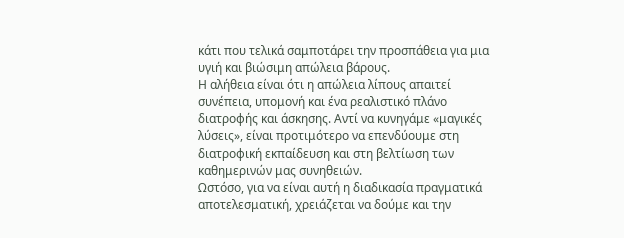κάτι που τελικά σαμποτάρει την προσπάθεια για μια υγιή και βιώσιμη απώλεια βάρους.
Η αλήθεια είναι ότι η απώλεια λίπους απαιτεί συνέπεια, υπομονή και ένα ρεαλιστικό πλάνο διατροφής και άσκησης. Αντί να κυνηγάμε «μαγικές λύσεις», είναι προτιμότερο να επενδύουμε στη διατροφική εκπαίδευση και στη βελτίωση των καθημερινών μας συνηθειών.
Ωστόσο, για να είναι αυτή η διαδικασία πραγματικά αποτελεσματική, χρειάζεται να δούμε και την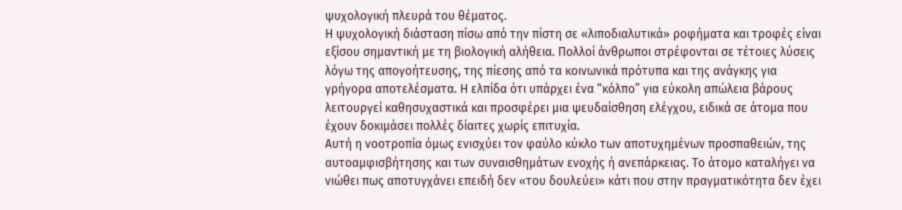ψυχολογική πλευρά του θέματος.
Η ψυχολογική διάσταση πίσω από την πίστη σε «λιποδιαλυτικά» ροφήματα και τροφές είναι εξίσου σημαντική με τη βιολογική αλήθεια. Πολλοί άνθρωποι στρέφονται σε τέτοιες λύσεις λόγω της απογοήτευσης, της πίεσης από τα κοινωνικά πρότυπα και της ανάγκης για γρήγορα αποτελέσματα. Η ελπίδα ότι υπάρχει ένα “κόλπο” για εύκολη απώλεια βάρους λειτουργεί καθησυχαστικά και προσφέρει μια ψευδαίσθηση ελέγχου, ειδικά σε άτομα που έχουν δοκιμάσει πολλές δίαιτες χωρίς επιτυχία.
Αυτή η νοοτροπία όμως ενισχύει τον φαύλο κύκλο των αποτυχημένων προσπαθειών, της αυτοαμφισβήτησης και των συναισθημάτων ενοχής ή ανεπάρκειας. Το άτομο καταλήγει να νιώθει πως αποτυγχάνει επειδή δεν «του δουλεύει» κάτι που στην πραγματικότητα δεν έχει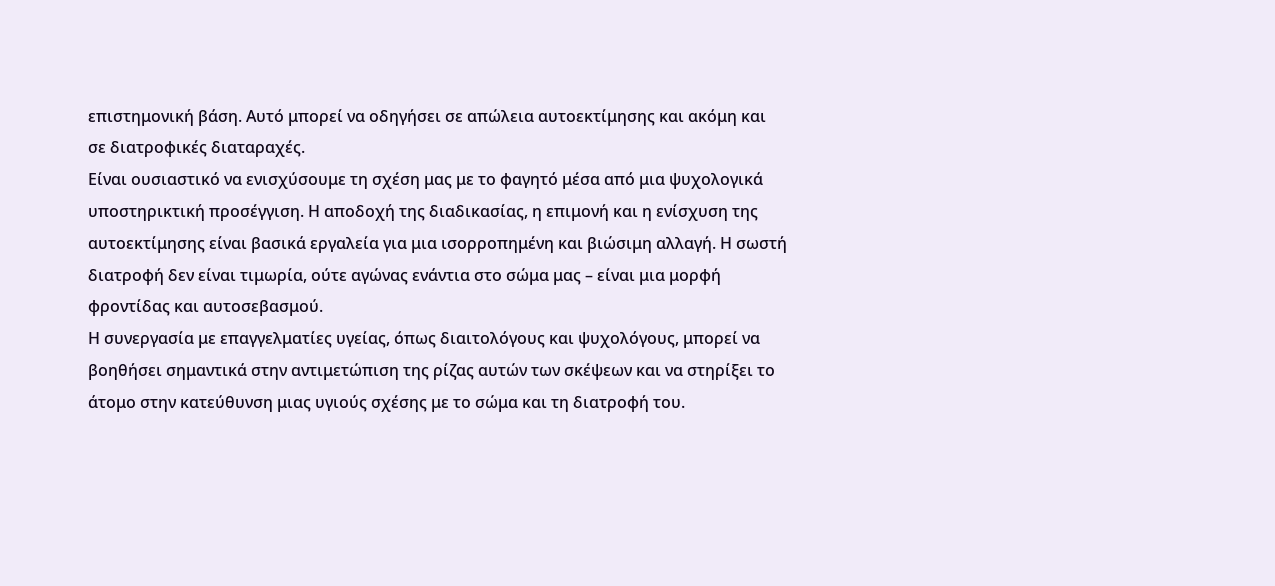επιστημονική βάση. Αυτό μπορεί να οδηγήσει σε απώλεια αυτοεκτίμησης και ακόμη και σε διατροφικές διαταραχές.
Είναι ουσιαστικό να ενισχύσουμε τη σχέση μας με το φαγητό μέσα από μια ψυχολογικά υποστηρικτική προσέγγιση. Η αποδοχή της διαδικασίας, η επιμονή και η ενίσχυση της αυτοεκτίμησης είναι βασικά εργαλεία για μια ισορροπημένη και βιώσιμη αλλαγή. Η σωστή διατροφή δεν είναι τιμωρία, ούτε αγώνας ενάντια στο σώμα μας – είναι μια μορφή φροντίδας και αυτοσεβασμού.
Η συνεργασία με επαγγελματίες υγείας, όπως διαιτολόγους και ψυχολόγους, μπορεί να βοηθήσει σημαντικά στην αντιμετώπιση της ρίζας αυτών των σκέψεων και να στηρίξει το άτομο στην κατεύθυνση μιας υγιούς σχέσης με το σώμα και τη διατροφή του.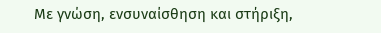Με γνώση, ενσυναίσθηση και στήριξη,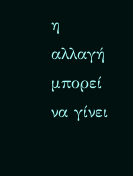η αλλαγή μπορεί να γίνει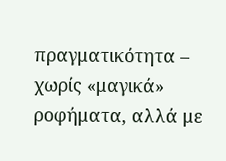πραγματικότητα – χωρίς «μαγικά» ροφήματα, αλλά με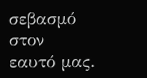σεβασμό στον εαυτό μας.